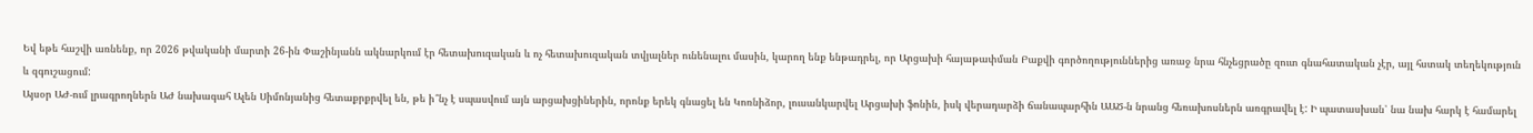Եվ եթե հաշվի առնենք, որ 2026 թվականի մարտի 26-ին Փաշինյանն ակնարկում էր հետախուզական և ոչ հետախուզական տվյալներ ունենալու մասին, կարող ենք ենթադրել, որ Արցախի հայաթափման Բաքվի գործողություններից առաջ նրա հնչեցրածը զուտ գնահատական չէր, այլ հստակ տեղեկություն և զգուշացում:
Այսօր ԱԺ-ում լրագրողներն ԱԺ նախագահ Ալեն Սիմոնյանից հետաքրքրվել են, թե ի՞նչ է սպասվում այն արցախցիներին, որոնք երեկ գնացել են Կոռնիձոր, լուսանկարվել Արցախի ֆոնին, իսկ վերադարձի ճանապարհին ԱԱԾ-ն նրանց հեռախոսներն առգրավել է: Ի պատասխան՝ նա նախ հարկ է համարել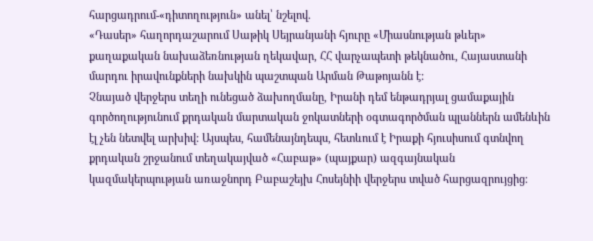հարցադրում-«դիտողություն» անել՝ նշելով.
«Դասեր» հաղորդաշարում Սաթիկ Սեյրանյանի հյուրը «Միասնության թևեր» քաղաքական նախաձեռնության ղեկավար, ՀՀ վարչապետի թեկնածու, Հայաստանի մարդու իրավունքների նախկին պաշտպան Արման Թաթոյանն է:
Չնայած վերջերս տեղի ունեցած ձախողմանը, Իրանի դեմ ենթադրյալ ցամաքային գործողությունում քրդական մարտական ջոկատների օգտագործման պլաններն ամենևին էլ չեն նետվել արխիվ: Այսպես, համենայնդեպս, հետևում է Իրաքի հյուսիսում գտնվող քրդական շրջանում տեղակայված «Հաբաթ» (պայքար) ազգայնական կազմակերպության առաջնորդ Բաբաշեյխ Հոսեյնիի վերջերս տված հարցազրույցից։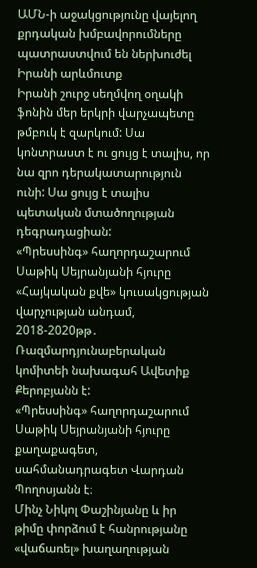ԱՄՆ-ի աջակցությունը վայելող քրդական խմբավորումները պատրաստվում են ներխուժել Իրանի արևմուտք
Իրանի շուրջ սեղմվող օղակի ֆոնին մեր երկրի վարչապետը թմբուկ է զարկում: Սա կոնտրաստ է ու ցույց է տալիս, որ նա զրո դերակատարություն ունի: Սա ցույց է տալիս պետական մտածողության դեգրադացիան:
«Պրեսսինգ» հաղորդաշարում Սաթիկ Սեյրանյանի հյուրը «Հայկական քվե» կուսակցության վարչության անդամ, 2018-2020թթ․ Ռազմարդյունաբերական կոմիտեի նախագահ Ավետիք Քերոբյանն է:
«Պրեսսինգ» հաղորդաշարում Սաթիկ Սեյրանյանի հյուրը քաղաքագետ, սահմանադրագետ Վարդան Պողոսյանն է։
Մինչ Նիկոլ Փաշինյանը և իր թիմը փորձում է հանրությանը «վաճառել» խաղաղության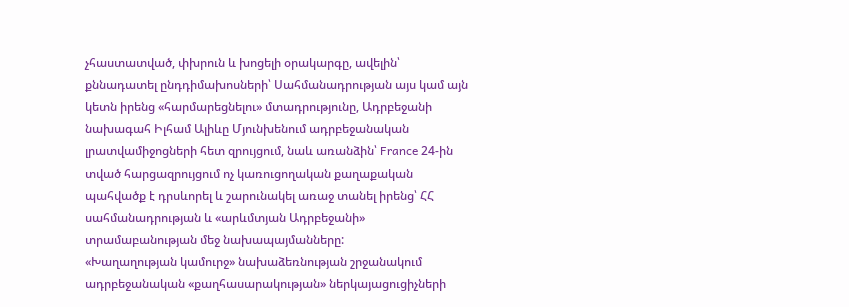չհաստատված, փխրուն և խոցելի օրակարգը, ավելին՝ քննադատել ընդդիմախոսների՝ Սահմանադրության այս կամ այն կետն իրենց «հարմարեցնելու» մտադրությունը, Ադրբեջանի նախագահ Իլհամ Ալիևը Մյունխենում ադրբեջանական լրատվամիջոցների հետ զրույցում, նաև առանձին՝ France 24-ին տված հարցազրույցում ոչ կառուցողական քաղաքական պահվածք է դրսևորել և շարունակել առաջ տանել իրենց՝ ՀՀ սահմանադրության և «արևմտյան Ադրբեջանի» տրամաբանության մեջ նախապայմանները:
«Խաղաղության կամուրջ» նախաձեռնության շրջանակում ադրբեջանական «քաղհասարակության» ներկայացուցիչների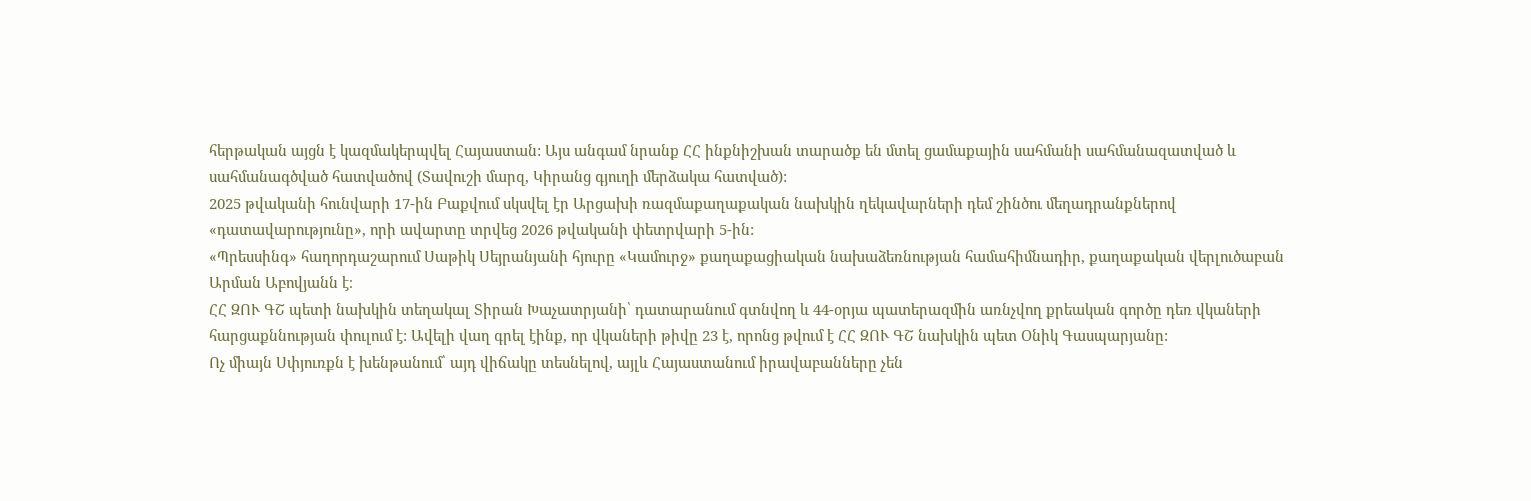հերթական այցն է կազմակերպվել Հայաստան: Այս անգամ նրանք ՀՀ ինքնիշխան տարածք են մտել ցամաքային սահմանի սահմանազատված և սահմանագծված հատվածով (Տավուշի մարզ, Կիրանց գյուղի մերձակա հատված):
2025 թվականի հունվարի 17-ին Բաքվում սկսվել էր Արցախի ռազմաքաղաքական նախկին ղեկավարների դեմ շինծու մեղադրանքներով «դատավարությունը», որի ավարտը տրվեց 2026 թվականի փետրվարի 5-ին:
«Պրեսսինգ» հաղորդաշարում Սաթիկ Սեյրանյանի հյուրը «Կամուրջ» քաղաքացիական նախաձեռնության համահիմնադիր, քաղաքական վերլուծաբան Արման Աբովյանն է։
ՀՀ ԶՈՒ ԳՇ պետի նախկին տեղակալ Տիրան Խաչատրյանի՝ դատարանում գտնվող և 44-օրյա պատերազմին առնչվող քրեական գործը դեռ վկաների հարցաքննության փուլում է: Ավելի վաղ գրել էինք, որ վկաների թիվը 23 է, որոնց թվում է ՀՀ ԶՈՒ ԳՇ նախկին պետ Օնիկ Գասպարյանը:
Ոչ միայն Սփյուռքն է խենթանում՝ այդ վիճակը տեսնելով, այլև Հայաստանում իրավաբանները չեն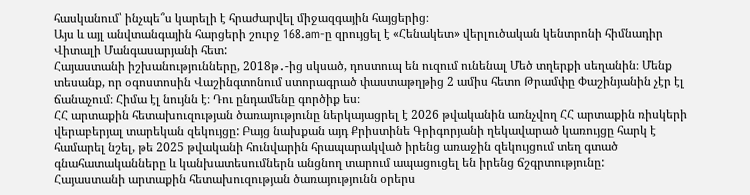հասկանում՝ ինչպե՞ս կարելի է հրաժարվել միջազգային հայցերից։
Այս և այլ անվտանգային հարցերի շուրջ 168.am-ը զրույցել է «Հենակետ» վերլուծական կենտրոնի հիմնադիր Վիտալի Մանգասարյանի հետ:
Հայաստանի իշխանությունները, 2018թ․-ից սկսած, դոստուպ են ուզում ունենալ Մեծ տղերքի սեղանին։ Մենք տեսանք, որ օգոստոսին Վաշինգտոնում ստորագրած փաստաթղթից 2 ամիս հետո Թրամփը Փաշինյանին չէր էլ ճանաչում։ Հիմա էլ նույնն է։ Դու ընդամենը գործիք ես։
ՀՀ արտաքին հետախուզության ծառայությունը ներկայացրել է 2026 թվականին առնչվող ՀՀ արտաքին ռիսկերի վերաբերյալ տարեկան զեկույցը: Բայց նախքան այդ Քրիստինե Գրիգորյանի ղեկավարած կառույցը հարկ է համարել նշել, թե 2025 թվականի հունվարին հրապարակված իրենց առաջին զեկույցում տեղ գտած գնահատականները և կանխատեսումներն անցնող տարում ապացուցել են իրենց ճշգրտությունը:
Հայաստանի արտաքին հետախուզության ծառայությունն օրերս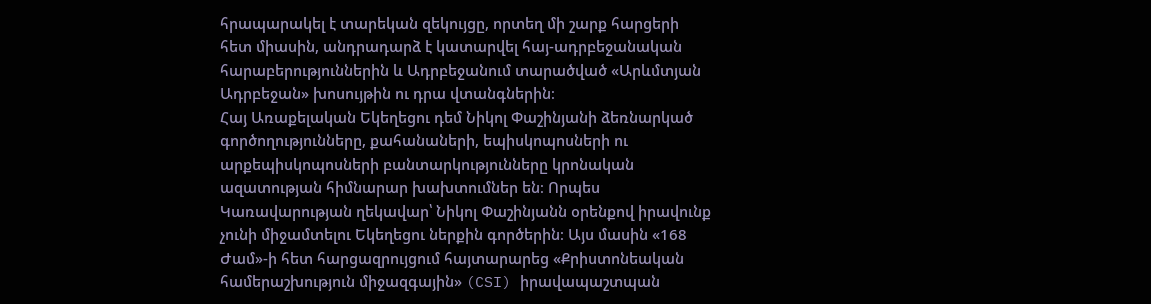հրապարակել է տարեկան զեկույցը, որտեղ մի շարք հարցերի հետ միասին, անդրադարձ է կատարվել հայ-ադրբեջանական հարաբերություններին և Ադրբեջանում տարածված «Արևմտյան Ադրբեջան» խոսույթին ու դրա վտանգներին։
Հայ Առաքելական Եկեղեցու դեմ Նիկոլ Փաշինյանի ձեռնարկած գործողությունները, քահանաների, եպիսկոպոսների ու արքեպիսկոպոսների բանտարկությունները կրոնական ազատության հիմնարար խախտումներ են։ Որպես Կառավարության ղեկավար՝ Նիկոլ Փաշինյանն օրենքով իրավունք չունի միջամտելու Եկեղեցու ներքին գործերին։ Այս մասին «168 Ժամ»-ի հետ հարցազրույցում հայտարարեց «Քրիստոնեական համերաշխություն միջազգային» (CSI) իրավապաշտպան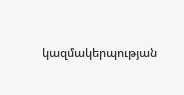կազմակերպության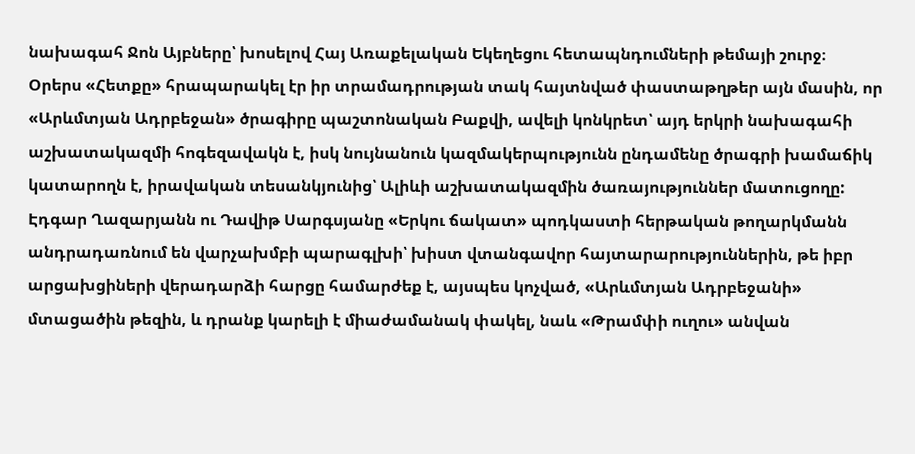նախագահ Ջոն Այբները՝ խոսելով Հայ Առաքելական Եկեղեցու հետապնդումների թեմայի շուրջ։
Օրերս «Հետքը» հրապարակել էր իր տրամադրության տակ հայտնված փաստաթղթեր այն մասին, որ «Արևմտյան Ադրբեջան» ծրագիրը պաշտոնական Բաքվի, ավելի կոնկրետ՝ այդ երկրի նախագահի աշխատակազմի հոգեզավակն է, իսկ նույնանուն կազմակերպությունն ընդամենը ծրագրի խամաճիկ կատարողն է, իրավական տեսանկյունից՝ Ալիևի աշխատակազմին ծառայություններ մատուցողը:
Էդգար Ղազարյանն ու Դավիթ Սարգսյանը «Երկու ճակատ» պոդկաստի հերթական թողարկմանն անդրադառնում են վարչախմբի պարագլխի՝ խիստ վտանգավոր հայտարարություններին, թե իբր արցախցիների վերադարձի հարցը համարժեք է, այսպես կոչված, «Արևմտյան Ադրբեջանի» մտացածին թեզին, և դրանք կարելի է միաժամանակ փակել, նաև «Թրամփի ուղու» անվան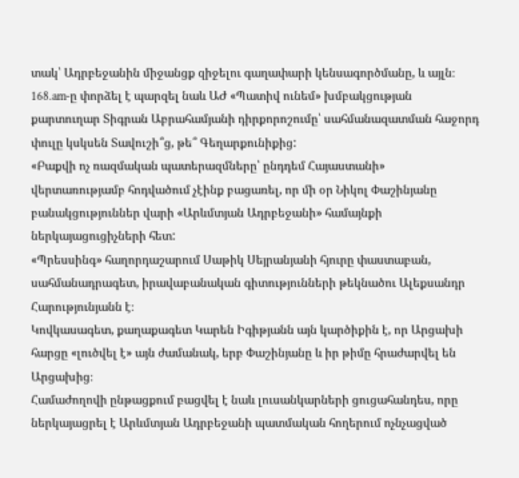տակ՝ Ադրբեջանին միջանցք զիջելու գաղափարի կենսագործմանը, և այլն։
168.am-ը փորձել է պարզել նաև ԱԺ «Պատիվ ունեմ» խմբակցության քարտուղար Տիգրան Աբրահամյանի դիրքորոշումը՝ սահմանազատման հաջորդ փուլը կսկսեն Տավուշի՞ց, թե՞ Գեղարքունիքից:
«Բաքվի ոչ ռազմական պատերազմները՝ ընդդեմ Հայաստանի» վերտառությամբ հոդվածում չէինք բացառել, որ մի օր Նիկոլ Փաշինյանը բանակցություններ վարի «Արևմտյան Ադրբեջանի» համայնքի ներկայացուցիչների հետ:
«Պրեսսինգ» հաղորդաշարում Սաթիկ Սեյրանյանի հյուրը փաստաբան, սահմանադրագետ, իրավաբանական գիտությունների թեկնածու Ալեքսանդր Հարությունյանն է։
Կովկասագետ, քաղաքագետ Կարեն Իգիթյանն այն կարծիքին է, որ Արցախի հարցը «լուծվել է» այն ժամանակ, երբ Փաշինյանը և իր թիմը հրաժարվել են Արցախից։
Համաժողովի ընթացքում բացվել է նաև լուսանկարների ցուցահանդես, որը ներկայացրել է Արևմտյան Ադրբեջանի պատմական հողերում ոչնչացված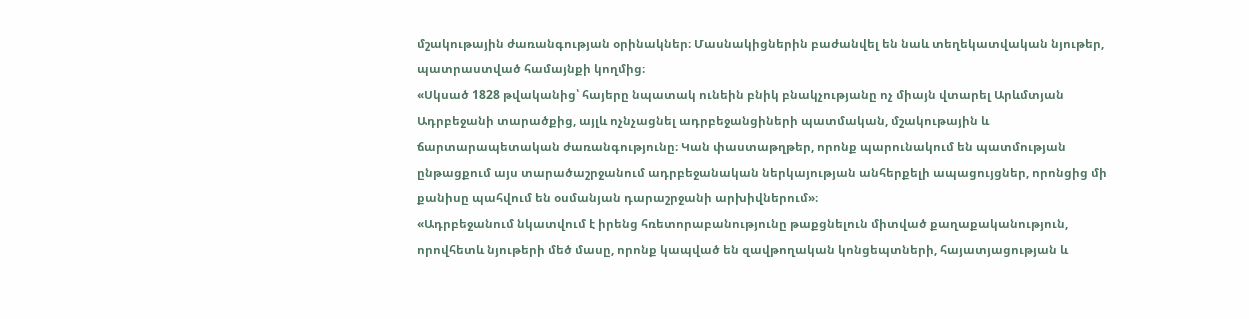մշակութային ժառանգության օրինակներ։ Մասնակիցներին բաժանվել են նաև տեղեկատվական նյութեր, պատրաստված համայնքի կողմից։
«Սկսած 1828 թվականից՝ հայերը նպատակ ունեին բնիկ բնակչությանը ոչ միայն վտարել Արևմտյան Ադրբեջանի տարածքից, այլև ոչնչացնել ադրբեջանցիների պատմական, մշակութային և ճարտարապետական ժառանգությունը։ Կան փաստաթղթեր, որոնք պարունակում են պատմության ընթացքում այս տարածաշրջանում ադրբեջանական ներկայության անհերքելի ապացույցներ, որոնցից մի քանիսը պահվում են օսմանյան դարաշրջանի արխիվներում»։
«Ադրբեջանում նկատվում է իրենց հռետորաբանությունը թաքցնելուն միտված քաղաքականություն, որովհետև նյութերի մեծ մասը, որոնք կապված են զավթողական կոնցեպտների, հայատյացության և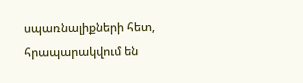սպառնալիքների հետ, հրապարակվում են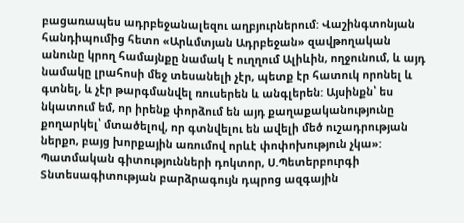բացառապես ադրբեջանալեզու աղբյուրներում: Վաշինգտոնյան հանդիպումից հետո «Արևմտյան Ադրբեջան» զավթողական անունը կրող համայնքը նամակ է ուղղում Ալիևին, ողջունում, և այդ նամակը լրահոսի մեջ տեսանելի չէր, պետք էր հատուկ որոնել և գտնել, և չէր թարգմանվել ռուսերեն և անգլերեն: Այսինքն՝ ես նկատում եմ, որ իրենք փորձում են այդ քաղաքականությունը քողարկել՝ մտածելով, որ գտնվելու են ավելի մեծ ուշադրության ներքո, բայց խորքային առումով որևէ փոփոխություն չկա»:
Պատմական գիտությունների դոկտոր, Ս.Պետերբուրգի Տնտեսագիտության բարձրագույն դպրոց ազգային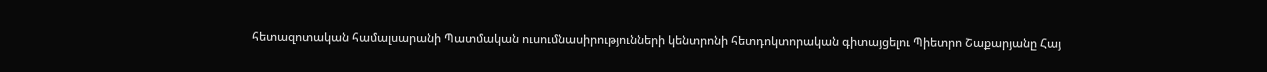հետազոտական համալսարանի Պատմական ուսումնասիրությունների կենտրոնի հետդոկտորական գիտայցելու Պիետրո Շաքարյանը Հայ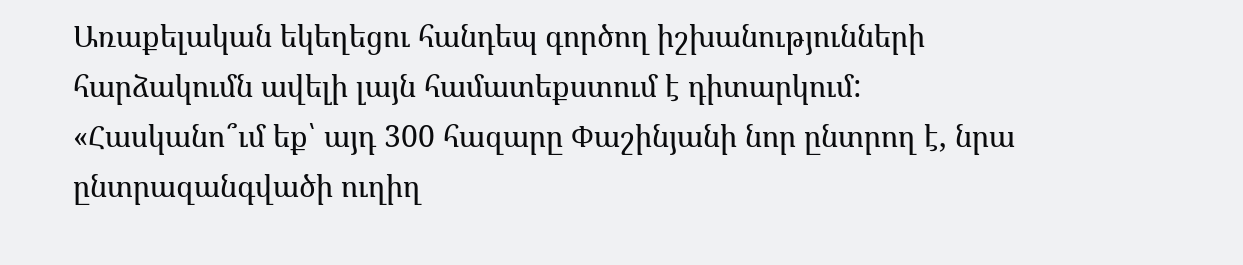Առաքելական եկեղեցու հանդեպ գործող իշխանությունների հարձակումն ավելի լայն համատեքստում է դիտարկում:
«Հասկանո՞ւմ եք՝ այդ 300 հազարը Փաշինյանի նոր ընտրող է, նրա ընտրազանգվածի ուղիղ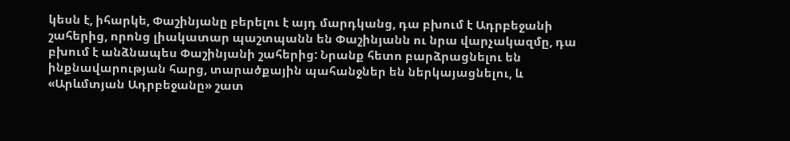կեսն է, իհարկե, Փաշինյանը բերելու է այդ մարդկանց, դա բխում է Ադրբեջանի շահերից, որոնց լիակատար պաշտպանն են Փաշինյանն ու նրա վարչակազմը, դա բխում է անձնապես Փաշինյանի շահերից: Նրանք հետո բարձրացնելու են ինքնավարության հարց, տարածքային պահանջներ են ներկայացնելու, և «Արևմտյան Ադրբեջանը» շատ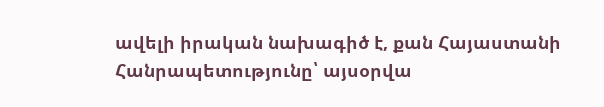ավելի իրական նախագիծ է, քան Հայաստանի Հանրապետությունը՝ այսօրվա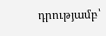դրությամբ՝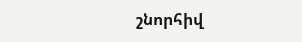շնորհիվ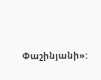Փաշինյանի»: